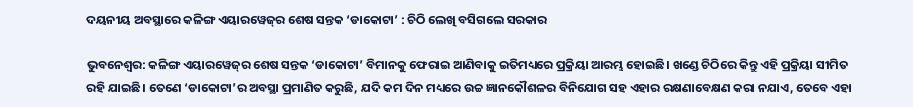ଦୟନୀୟ ଅବସ୍ଥାରେ କଳିଙ୍ଗ ଏୟାରୱେଜ୍‌ର ଶେଷ ସନ୍ତକ ‘ଡାକୋଟା’ : ଚିଠି ଲେଖି ବସିଗଲେ ସରକାର

ଭୁବନେଶ୍ବର: କଳିଙ୍ଗ ଏୟାରୱେଜ୍‌ର ଶେଷ ସନ୍ତକ ‘ଡାକୋଟା’ ବିମାନକୁ ଫେରାଇ ଆଣିବାକୁ ଇତିମଧ୍ୟରେ ପ୍ରକ୍ରିୟା ଆରମ୍ଭ ହୋଇଛି। ଖଣ୍ଡେ ଚିଠିରେ କିନ୍ତୁ ଏହି ପ୍ରକ୍ରିୟା ସୀମିତ ରହି ଯାଇଛି। ତେଣେ ‘ଡାକୋଟା’ର ଅବସ୍ଥା ପ୍ରମାଣିତ କରୁଛି, ଯଦି କମ ଦିନ ମଧ୍ୟରେ ଉଚ୍ଚ ଜ୍ଞାନକୌଶଳର ବିନିଯୋଗ ସହ ଏହାର ରକ୍ଷଣାବେକ୍ଷଣ କରା ନଯାଏ, ତେବେ ଏହା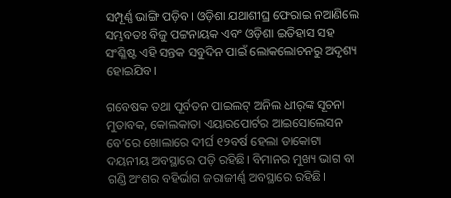ସମ୍ପୂର୍ଣ୍ଣ ଭାଙ୍ଗି ପଡ଼ିବ। ଓଡ଼ିଶା ଯଥାଶୀଘ୍ର ଫେରାଇ ନଆଣିଲେ ସମ୍ଭବତଃ ବିଜୁ ପଟ୍ଟନାୟକ ଏବଂ ଓଡ଼ିଶା ଇତିହାସ ସହ ସଂଶ୍ଳିଷ୍ଟ ଏହି ସନ୍ତକ ସବୁଦିନ ପାଇଁ ଲୋକଲୋଚନରୁ ଅଦୃଶ୍ୟ ହୋଇଯିବ।

ଗବେଷକ ତଥା ପୂର୍ବତନ ପାଇଲଟ୍‌ ଅନିଲ ଧୀର୍‌ଙ୍କ ସୂଚନା ମୁତାବକ, କୋଲକାତା ଏୟାରପୋର୍ଟର ଆଇସୋଲେସନ ବେ’ରେ ଖୋଲାରେ ଦୀର୍ଘ ୧୨ବର୍ଷ ହେଲା ଡାକୋଟା ଦୟନୀୟ ଅବସ୍ଥାରେ ପଡ଼ି ରହିଛି। ବିମାନର ମୁଖ୍ୟ ଭାଗ ବା ଗଣ୍ଡି ଅଂଶର ବହିର୍ଭାଗ ଜରାଜୀର୍ଣ୍ଣ ଅବସ୍ଥାରେ ରହିଛି।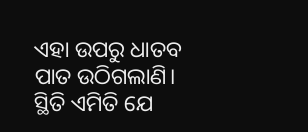ଏହା ଉପରୁ ଧାତବ ପାତ ଉଠିଗଲାଣି। ସ୍ଥିତି ଏମିତି ଯେ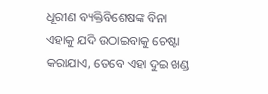ଧୂରୀଣ ବ୍ୟକ୍ତିବିଶେଷଙ୍କ ବିନା ଏହାକୁ ଯଦି ଉଠାଇବାକୁ ଚେଷ୍ଟା କରାଯାଏ, ତେବେ ଏହା ଦୁଇ ଖଣ୍ଡ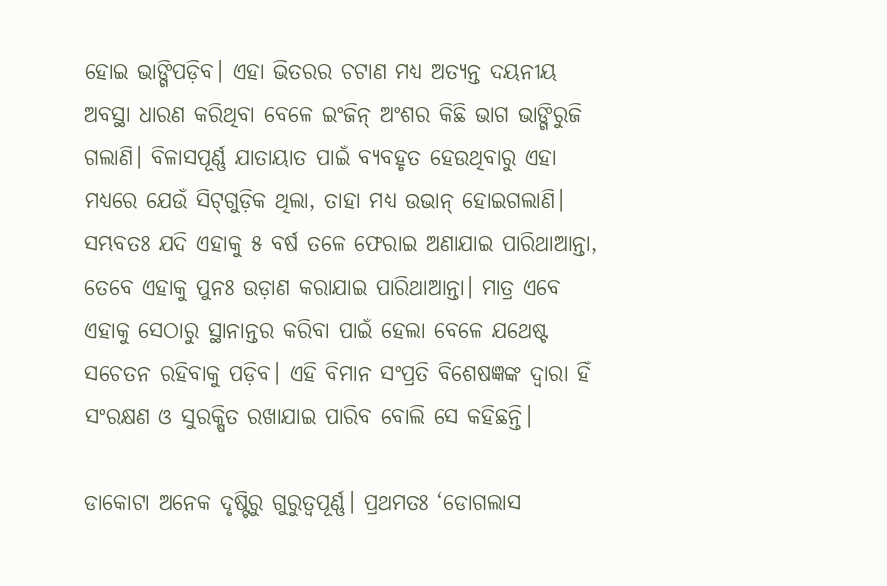ହୋଇ ଭାଙ୍ଗିପଡ଼ିବ। ଏହା ଭିତରର ଚଟାଣ ମଧ୍ୟ ଅତ୍ୟନ୍ତ ଦୟନୀୟ ଅବସ୍ଥା ଧାରଣ କରିଥିବା ବେଳେ ଇଂଜିନ୍‌ ଅଂଶର କିଛି ଭାଗ ଭାଙ୍ଗିରୁଜି ଗଲାଣି। ବିଳାସପୂର୍ଣ୍ଣ ଯାତାୟାତ ପାଇଁ ବ୍ୟବହୃତ ହେଉଥିବାରୁ ଏହା ମଧ୍ୟରେ ଯେଉଁ ସିଟ୍‌ଗୁଡ଼ିକ ଥିଲା, ତାହା ମଧ୍ୟ ଉଭାନ୍‌ ହୋଇଗଲାଣି। ସମ୍ଭବତଃ ଯଦି ଏହାକୁ ୫ ବର୍ଷ ତଳେ ଫେରାଇ ଅଣାଯାଇ ପାରିଥାଆନ୍ତା, ତେବେ ଏହାକୁ ପୁନଃ ଉଡ଼ାଣ କରାଯାଇ ପାରିଥାଆନ୍ତା। ମାତ୍ର ଏବେ ଏହାକୁ ସେଠାରୁ ସ୍ଥାନାନ୍ତର କରିବା ପାଇଁ ହେଲା ବେଳେ ଯଥେଷ୍ଟ ସଚେତନ ‌ରହିବାକୁ ପଡ଼ିବ। ଏହି ବିମାନ ସଂପ୍ରତି ବିଶେଷଜ୍ଞଙ୍କ ଦ୍ବାରା ହିଁ ସଂରକ୍ଷଣ ଓ ସୁରକ୍ଷିତ ରଖାଯାଇ ପାରିବ ବୋଲି ସେ କହିଛନ୍ତି।

ଡାକୋଟା ଅନେକ ଦୃଷ୍ଟିରୁ ଗୁରୁତ୍ବପୂର୍ଣ୍ଣ। ପ୍ରଥମତଃ ‘ଡୋଗଲାସ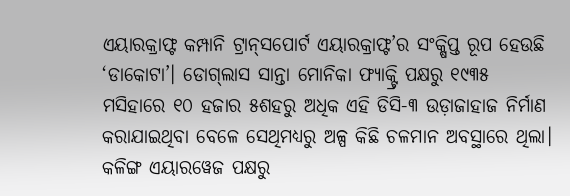ଏୟାରକ୍ରାଫ୍ଟ କମ୍ପାନି ଟ୍ର‌ାନ୍‌ସପୋର୍ଟ ଏୟାରକ୍ରାଫ୍ଟ’ର ସଂକ୍ଷିପ୍ତ ରୂପ ହେଉଛି ‘ଡାକୋଟା’। ଡୋଗ୍‌ଲାସ ସାନ୍ତା ମୋନିକା ଫ୍ୟାକ୍ଟ୍ରି ପକ୍ଷରୁ ୧୯୩୫ ମସିହାରେ ୧୦ ହଜାର ୫ଶହରୁ ଅଧିକ ଏହି ଡିସି-୩ ଉଡ଼ାଜାହାଜ ନିର୍ମାଣ କରାଯାଇଥିବା ବେଳେ ସେଥିମଧ୍ୟରୁ ଅଳ୍ପ କିଛି ଚଳମାନ ଅବସ୍ଥାରେ ଥିଲା। କଳିଙ୍ଗ ଏୟାରୱେଜ ପକ୍ଷରୁ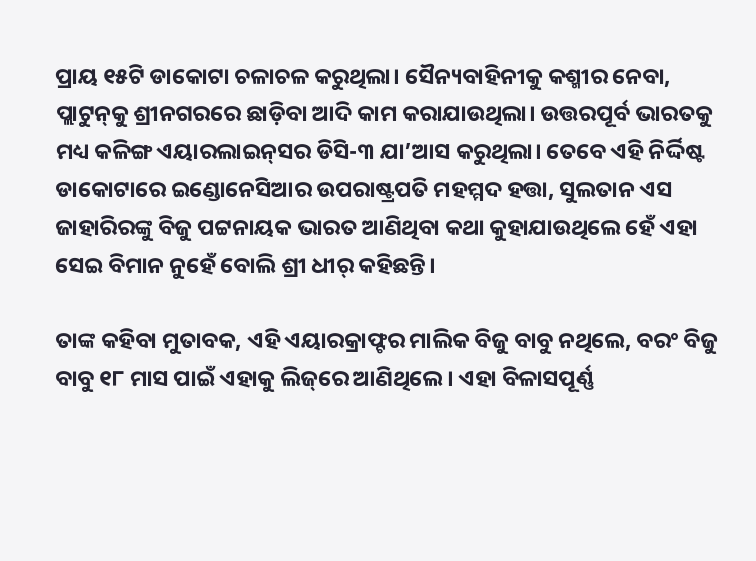ପ୍ରାୟ ୧୫ଟି ଡାକୋଟା ଚଳାଚଳ କରୁଥିଲା। ସୈନ୍ୟବାହିନୀକୁ କଶ୍ମୀର ନେବା, ପ୍ଲାଟୁନ୍‌କୁ ଶ୍ରୀନଗରରେ ଛାଡ଼ିବା ଆଦି କାମ କରାଯାଉଥିଲା। ଉତ୍ତରପୂର୍ବ ଭାରତକୁ ମଧ୍ୟ କଳିଙ୍ଗ ଏୟାରଲାଇନ୍‌ସର ଡିସି-୩ ଯା’ଆସ କରୁଥିଲା। ତେବେ ଏହି ନିର୍ଦ୍ଦିଷ୍ଟ ଡାକୋଟାରେ ଇଣ୍ଡୋନେସିଆର ଉପରାଷ୍ଟ୍ରପତି ମହମ୍ମଦ ହତ୍ତା, ସୁଲତାନ ଏସ ଜାହାରିରଙ୍କୁ ବିଜୁ ପଟ୍ଟନାୟକ ଭାରତ ‌ଆଣିଥିବା କଥା କୁହାଯାଉଥିଲେ ହେଁ ଏହା ସେଇ ବିମାନ ନୁହେଁ ବୋଲି ଶ୍ରୀ ଧୀର୍‌ କହିଛନ୍ତି।

ତାଙ୍କ କହିବା ମୁତାବକ, ଏହି ଏୟାରକ୍ରାଫ୍ଟର ମାଲିକ ବିଜୁ ବାବୁ ନଥିଲେ, ବରଂ ବିଜୁ ବାବୁ ୧୮ ମାସ ପାଇଁ ଏହାକୁ ଲିଜ୍‌ରେ ଆଣିଥିଲେ। ଏହା ବିଳାସପୂର୍ଣ୍ଣ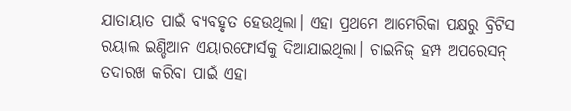ଯାତାୟାତ ପାଇଁ ବ୍ୟବହୃତ ହେଉଥିଲା। ଏହା ପ୍ରଥମେ ଆମେରିକା ପକ୍ଷରୁ ବ୍ରିଟିସ ରୟାଲ ଇଣ୍ଡିଆନ ଏୟାରଫୋର୍ସକୁ ଦିଆଯାଇଥିଲା। ଚାଇନିଜ୍‌ ହମ୍ପ ଅପରେସନ୍‌ ତଦାରଖ କରିବା ପାଇଁ ଏହା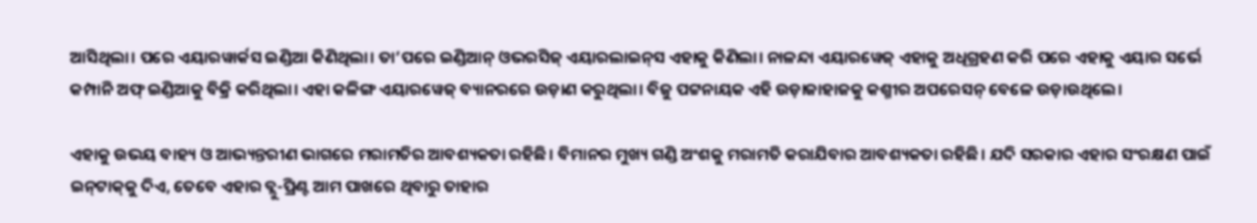ଆସିଥିଲା। ପରେ ଏୟାରୱାର୍କସ ଇଣ୍ଡିଆ କିଣିଥିଲା। ତା’ପରେ ଇଣ୍ଡିଆନ୍‌ ଓଭରସିଜ୍‌ ଏୟାରଲାଇନ୍‌ସ ଏହାକୁ କିଣିଲା। ନାଳନ୍ଦା ଏୟାରୱେଜ୍‌ ଏହାକୁ ଅଧିଗ୍ରହଣ କରି ପରେ ଏହାକୁ ଏୟାର ସର୍ଭେ କମ୍ପାନି ଅଫ୍ ଇଣ୍ଡିଆକୁ ବିକ୍ରି କରିଥିଲା। ଏହା କଳିଙ୍ଗ ଏୟାରୱେଜ୍‌ ବ୍ୟାନରରେ ଉଡ଼ାଣ କରୁଥିଲା। ବିଜୁ ପଟ୍ଟନାୟକ ଏହି ଉଡ଼ାଜାହାଜକୁ କଶ୍ମୀର ଅପରେସନ୍‌ ବେଳେ ଉଡ଼ାଉଥିଲେ।

ଏହାକୁ ଉଭୟ ବାହ୍ୟ ଓ ଆଭ୍ୟନ୍ତରୀଣ ଭାଗରେ ମରାମତିର ଆବଶ୍ୟକତା ରହିଛି। ବିମାନର ମୁଖ୍ୟ ଗଣ୍ଡି ଅଂଶକୁ ମରାମତି କରାଯିବାର ଆବଶ୍ୟକତା ରହିଛି। ଯଦି ସରକାର ଏହାର ସଂରକ୍ଷଣ ପାଇଁ ଇନ୍‌ଟାକ୍‌କୁ ଦିଏ, ତେ‌ବେ ଏହାର ବ୍ଲୁ-ପ୍ରିଣ୍ଟ ଆମ ପାଖରେ ଥିବାରୁ ତାହାର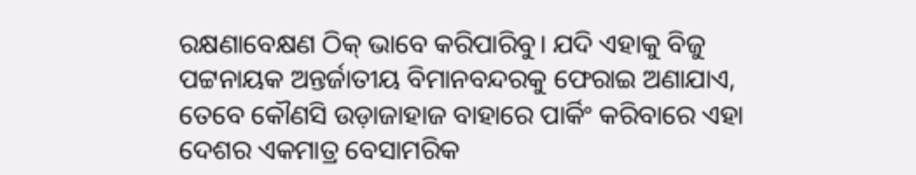ରକ୍ଷଣାବେକ୍ଷଣ ଠିକ୍‌ ଭାବେ କରିପାରିବୁ। ଯଦି ଏହାକୁ ବିଜୁ ପଟ୍ଟନାୟକ ଅନ୍ତର୍ଜାତୀୟ ବିମାନବନ୍ଦରକୁ ଫେରାଇ ଅଣାଯାଏ, ତେବେ କୌଣସି ଉଡ଼ାଜାହାଜ ବାହାରେ ପାର୍କିଂ କରିବାରେ ଏହା ଦେଶର ଏକମାତ୍ର ବେସାମରିକ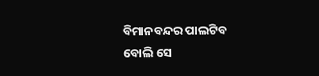ବିମାନବନ୍ଦର ପାଲଟିବ ବୋଲି ସେ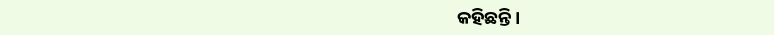କହିଛନ୍ତି।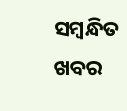ସମ୍ବନ୍ଧିତ ଖବର